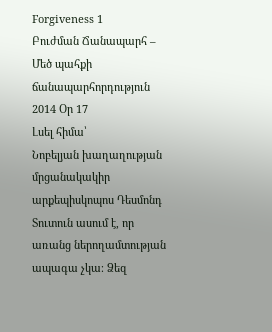Forgiveness 1
Բուժման Ճանապարհ – Մեծ պահքի ճանապարհորդություն 2014 Օր 17
Լսել հիմա՝
Նոբելյան խաղաղության մրցանակակիր արքեպիսկոպոս Դեսմոնդ Տուտուն ասում է, որ առանց ներողամտության ապագա չկա։ Ձեզ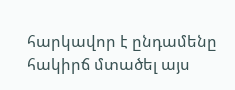հարկավոր է ընդամենը հակիրճ մտածել այս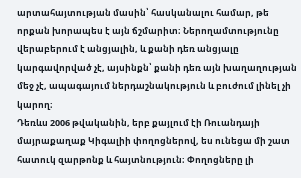արտահայտության մասին՝ հասկանալու համար, թե որքան խորապես է այն ճշմարիտ։ Ներողամտությունը վերաբերում է անցյալին, և քանի դեռ անցյալը կարգավորված չէ, այսինքն՝ քանի դեռ այն խաղաղության մեջ չէ, ապագայում ներդաշնակություն և բուժում լինել չի կարող։
Դեռևս 2006 թվականին, երբ քայլում էի Ռուանդայի մայրաքաղաք Կիգալիի փողոցներով, ես ունեցա մի շատ հատուկ զարթոնք և հայտնություն։ Փողոցները լի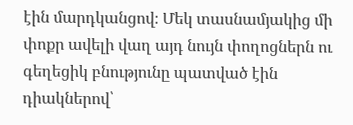էին մարդկանցով։ Մեկ տասնամյակից մի փոքր ավելի վաղ այդ նույն փողոցներն ու գեղեցիկ բնությունը պատված էին դիակներով՝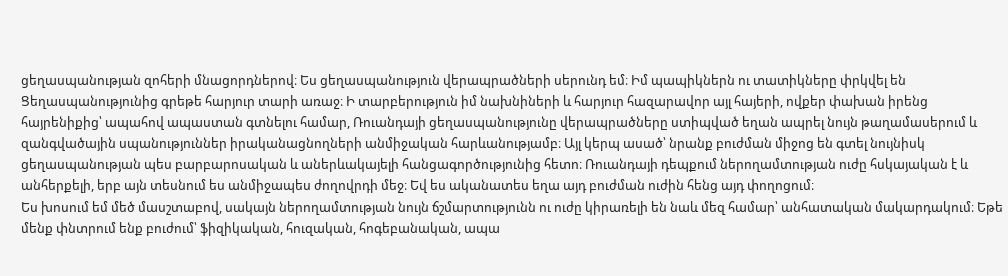ցեղասպանության զոհերի մնացորդներով։ Ես ցեղասպանություն վերապրածների սերունդ եմ։ Իմ պապիկներն ու տատիկները փրկվել են Ցեղասպանությունից գրեթե հարյուր տարի առաջ։ Ի տարբերություն իմ նախնիների և հարյուր հազարավոր այլ հայերի, ովքեր փախան իրենց հայրենիքից՝ ապահով ապաստան գտնելու համար, Ռուանդայի ցեղասպանությունը վերապրածները ստիպված եղան ապրել նույն թաղամասերում և զանգվածային սպանություններ իրականացնողների անմիջական հարևանությամբ։ Այլ կերպ ասած՝ նրանք բուժման միջոց են գտել նույնիսկ ցեղասպանության պես բարբարոսական և աներևակայելի հանցագործությունից հետո։ Ռուանդայի դեպքում ներողամտության ուժը հսկայական է և անհերքելի, երբ այն տեսնում ես անմիջապես ժողովրդի մեջ։ Եվ ես ականատես եղա այդ բուժման ուժին հենց այդ փողոցում։
Ես խոսում եմ մեծ մասշտաբով, սակայն ներողամտության նույն ճշմարտությունն ու ուժը կիրառելի են նաև մեզ համար՝ անհատական մակարդակում։ Եթե մենք փնտրում ենք բուժում՝ ֆիզիկական, հուզական, հոգեբանական, ապա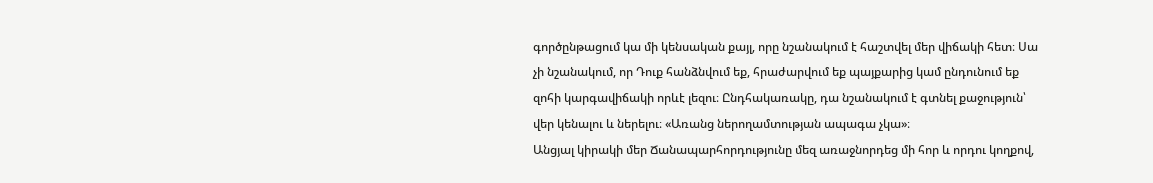գործընթացում կա մի կենսական քայլ, որը նշանակում է հաշտվել մեր վիճակի հետ։ Սա չի նշանակում, որ Դուք հանձնվում եք, հրաժարվում եք պայքարից կամ ընդունում եք զոհի կարգավիճակի որևէ լեզու։ Ընդհակառակը, դա նշանակում է գտնել քաջություն՝ վեր կենալու և ներելու։ «Առանց ներողամտության ապագա չկա»։
Անցյալ կիրակի մեր Ճանապարհորդությունը մեզ առաջնորդեց մի հոր և որդու կողքով,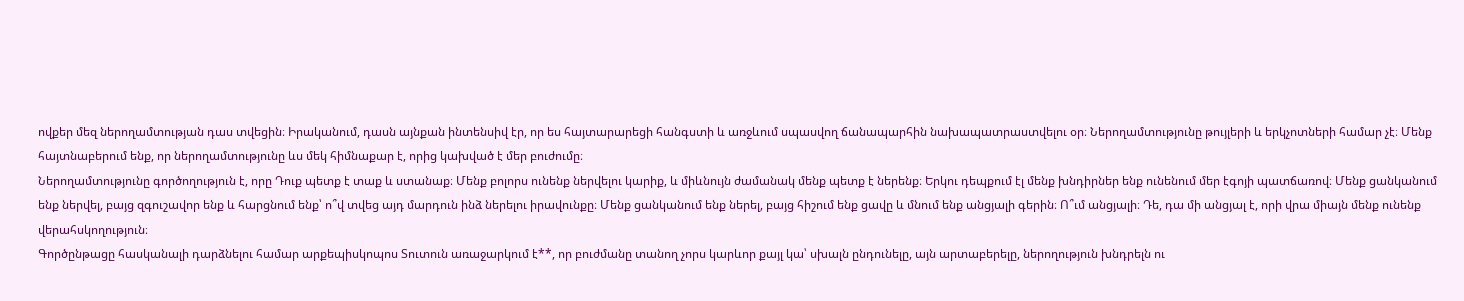ովքեր մեզ ներողամտության դաս տվեցին։ Իրականում, դասն այնքան ինտենսիվ էր, որ ես հայտարարեցի հանգստի և առջևում սպասվող ճանապարհին նախապատրաստվելու օր։ Ներողամտությունը թույլերի և երկչոտների համար չէ։ Մենք հայտնաբերում ենք, որ ներողամտությունը ևս մեկ հիմնաքար է, որից կախված է մեր բուժումը։
Ներողամտությունը գործողություն է, որը Դուք պետք է տաք և ստանաք։ Մենք բոլորս ունենք ներվելու կարիք, և միևնույն ժամանակ մենք պետք է ներենք։ Երկու դեպքում էլ մենք խնդիրներ ենք ունենում մեր էգոյի պատճառով։ Մենք ցանկանում ենք ներվել, բայց զգուշավոր ենք և հարցնում ենք՝ ո՞վ տվեց այդ մարդուն ինձ ներելու իրավունքը։ Մենք ցանկանում ենք ներել, բայց հիշում ենք ցավը և մնում ենք անցյալի գերին։ Ո՞ւմ անցյալի։ Դե, դա մի անցյալ է, որի վրա միայն մենք ունենք վերահսկողություն։
Գործընթացը հասկանալի դարձնելու համար արքեպիսկոպոս Տուտուն առաջարկում է**, որ բուժմանը տանող չորս կարևոր քայլ կա՝ սխալն ընդունելը, այն արտաբերելը, ներողություն խնդրելն ու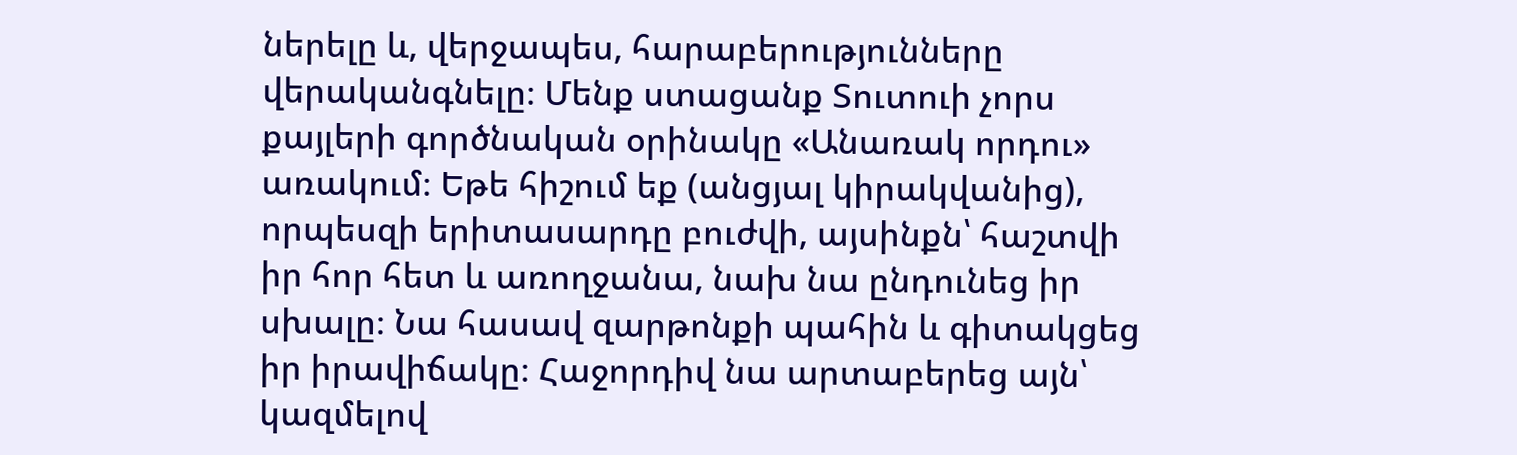ներելը և, վերջապես, հարաբերությունները վերականգնելը։ Մենք ստացանք Տուտուի չորս քայլերի գործնական օրինակը «Անառակ որդու» առակում։ Եթե հիշում եք (անցյալ կիրակվանից), որպեսզի երիտասարդը բուժվի, այսինքն՝ հաշտվի իր հոր հետ և առողջանա, նախ նա ընդունեց իր սխալը։ Նա հասավ զարթոնքի պահին և գիտակցեց իր իրավիճակը։ Հաջորդիվ նա արտաբերեց այն՝ կազմելով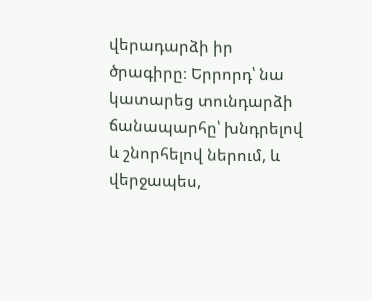վերադարձի իր ծրագիրը։ Երրորդ՝ նա կատարեց տունդարձի ճանապարհը՝ խնդրելով և շնորհելով ներում, և վերջապես,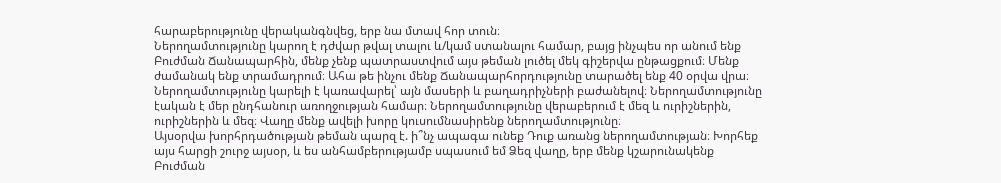հարաբերությունը վերականգնվեց, երբ նա մտավ հոր տուն։
Ներողամտությունը կարող է դժվար թվալ տալու և/կամ ստանալու համար, բայց ինչպես որ անում ենք Բուժման Ճանապարհին, մենք չենք պատրաստվում այս թեման լուծել մեկ գիշերվա ընթացքում։ Մենք ժամանակ ենք տրամադրում։ Ահա թե ինչու մենք Ճանապարհորդությունը տարածել ենք 40 օրվա վրա։ Ներողամտությունը կարելի է կառավարել՝ այն մասերի և բաղադրիչների բաժանելով։ Ներողամտությունը էական է մեր ընդհանուր առողջության համար։ Ներողամտությունը վերաբերում է մեզ և ուրիշներին, ուրիշներին և մեզ։ Վաղը մենք ավելի խորը կուսումնասիրենք ներողամտությունը։
Այսօրվա խորհրդածության թեման պարզ է. ի՞նչ ապագա ունեք Դուք առանց ներողամտության։ Խորհեք այս հարցի շուրջ այսօր, և ես անհամբերությամբ սպասում եմ Ձեզ վաղը, երբ մենք կշարունակենք Բուժման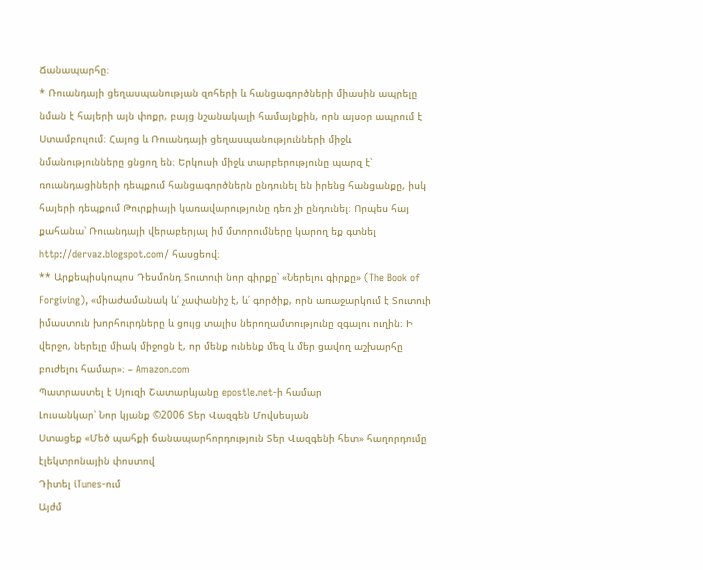Ճանապարհը։
* Ռուանդայի ցեղասպանության զոհերի և հանցագործների միասին ապրելը նման է հայերի այն փոքր, բայց նշանակալի համայնքին, որն այսօր ապրում է Ստամբուլում։ Հայոց և Ռուանդայի ցեղասպանությունների միջև նմանությունները ցնցող են։ Երկուսի միջև տարբերությունը պարզ է՝ ռուանդացիների դեպքում հանցագործներն ընդունել են իրենց հանցանքը, իսկ հայերի դեպքում Թուրքիայի կառավարությունը դեռ չի ընդունել։ Որպես հայ քահանա՝ Ռուանդայի վերաբերյալ իմ մտորումները կարող եք գտնել http://dervaz.blogspot.com/ հասցեով։
** Արքեպիսկոպոս Դեսմոնդ Տուտուի նոր գիրքը՝ «Ներելու գիրքը» (The Book of Forgiving), «միաժամանակ և՛ չափանիշ է, և՛ գործիք, որն առաջարկում է Տուտուի իմաստուն խորհուրդները և ցույց տալիս ներողամտությունը զգալու ուղին։ Ի վերջո, ներելը միակ միջոցն է, որ մենք ունենք մեզ և մեր ցավող աշխարհը բուժելու համար»։ – Amazon.com
Պատրաստել է Սյուզի Շատարևյանը epostle.net-ի համար
Լուսանկար՝ Նոր կյանք ©2006 Տեր Վազգեն Մովսեսյան
Ստացեք «Մեծ պահքի ճանապարհորդություն Տեր Վազգենի հետ» հաղորդումը էլեկտրոնային փոստով
Դիտել iTunes-ում
Այժմ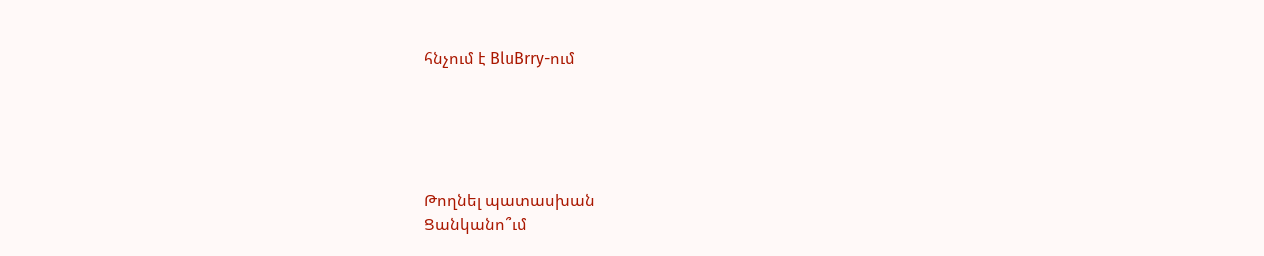հնչում է BluBrry-ում





Թողնել պատասխան
Ցանկանո՞ւմ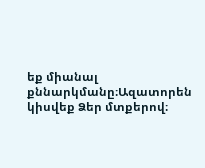եք միանալ քննարկմանը։Ազատորեն կիսվեք Ձեր մտքերով։